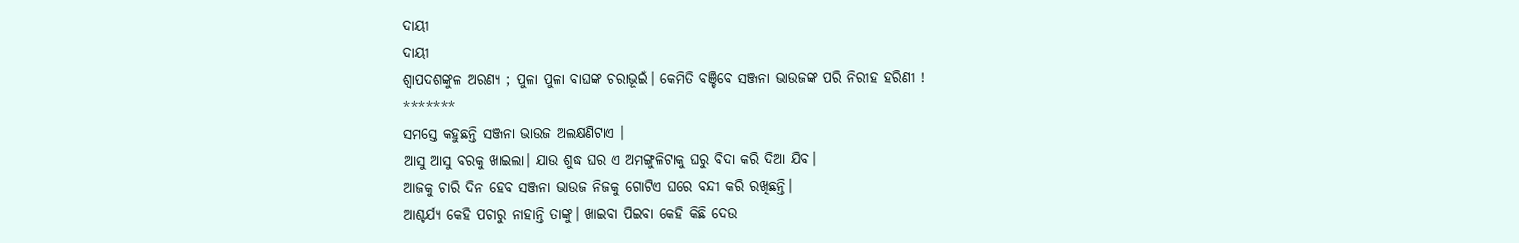ଦାୟୀ
ଦାୟୀ
ଶ୍ବାପଦଶଙ୍କୁଳ ଅରଣ୍ୟ ; ପୁଳା ପୁଳା ବାଘଙ୍କ ଚରାଭୂଇଁ। କେମିତି ବଞ୍ଚିବେ ସଞ୍ଜନା ଭାଉଜଙ୍କ ପରି ନିରୀହ ହରିଣୀ !
*******
ସମସ୍ତେ କହୁଛନ୍ତି ସଞ୍ଜନା ଭାଉଜ ଅଲକ୍ଷଣିଟାଏ ।
ଆସୁ ଆସୁ ବରକୁ ଖାଇଲା। ଯାଉ ଶୁଦ୍ଧ ଘର ଏ ଅମଙ୍ଗୁଳିଟାକୁ ଘରୁ ବିଦା କରି ଦିଆ ଯିବ।
ଆଜକୁ ଚାରି ଦିନ ହେବ ସଞ୍ଜନା ଭାଉଜ ନିଜକୁ ଗୋଟିଏ ଘରେ ବନ୍ଦୀ କରି ରଖିଛନ୍ତି।
ଆଶ୍ଚର୍ଯ୍ୟ କେହି ପଚାରୁ ନାହାନ୍ତି ତାଙ୍କୁ। ଖାଇବା ପିଇବା କେହି କିଛି ଦେଉ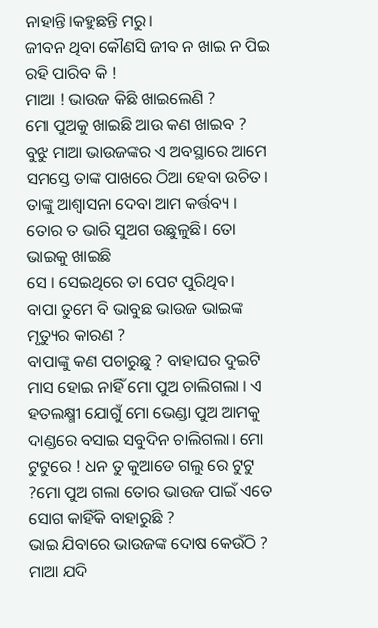ନାହାନ୍ତି।କହୁଛନ୍ତି ମରୁ।
ଜୀବନ ଥିବା କୌଣସି ଜୀବ ନ ଖାଇ ନ ପିଇ ରହି ପାରିବ କି !
ମାଆ ! ଭାଉଜ କିଛି ଖାଇଲେଣି ?
ମୋ ପୁଅକୁ ଖାଇଛି ଆଉ କଣ ଖାଇବ ?
ବୁଝୁ ମାଆ ଭାଉଜଙ୍କର ଏ ଅବସ୍ଥାରେ ଆମେ ସମସ୍ତେ ତାଙ୍କ ପାଖରେ ଠିଆ ହେବା ଉଚିତ। ତାଙ୍କୁ ଆଶ୍ୱାସନା ଦେବା ଆମ କର୍ତ୍ତବ୍ୟ ।
ତୋର ତ ଭାରି ସୁଅଗ ଉଛୁଳୁଛି। ତୋ ଭାଇକୁ ଖାଇଛି
ସେ । ସେଇଥିରେ ତା ପେଟ ପୁରିଥିବ।
ବାପା ତୁମେ ବି ଭାବୁଛ ଭାଉଜ ଭାଇଙ୍କ ମୃତ୍ୟୁର କାରଣ ?
ବାପାଙ୍କୁ କଣ ପଚାରୁଛୁ ? ବାହାଘର ଦୁଇଟି ମାସ ହୋଇ ନାହିଁ ମୋ ପୁଅ ଚାଲିଗଲା । ଏ ହତଲକ୍ଷ୍ମୀ ଯୋଗୁଁ ମୋ ଭେଣ୍ଡା ପୁଅ ଆମକୁ ଦାଣ୍ଡରେ ବସାଇ ସବୁଦିନ ଚାଲିଗଲା। ମୋ ଟୁଟୁରେ ! ଧନ ତୁ କୁଆଡେ ଗଲୁ ରେ ଟୁଟୁ ?ମୋ ପୁଅ ଗଲା ତୋର ଭାଉଜ ପାଇଁ ଏତେ ସୋଗ କାହିଁକି ବାହାରୁଛି ?
ଭାଇ ଯିବାରେ ଭାଉଜଙ୍କ ଦୋଷ କେଉଁଠି ? ମାଆ ଯଦି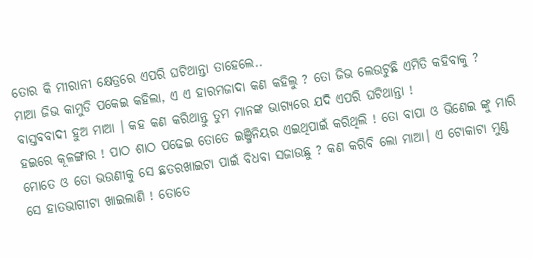ତୋର କି ମୀରାନୀ କ୍ଷେତ୍ରରେ ଏପରି ଘଟିଥାନ୍ତା ତାହେଲେ..
ମାଆ ଜିଭ କାମୁଡି ପକେଇ କହିଲା, ଏ ଏ ହାରମଜାଦା କଣ କହିଲୁ ? ତୋ ଜିଭ ଲେଉଟୁଛି ଏମିତି କହିବାକୁ ?
ବାସ୍ତବବାଦୀ ହୁଅ ମାଆ । କହ କଣ କରିଥାନ୍ତୁ ତୁମ ମାନଙ୍କ ଭାଗ୍ୟରେ ଯଦି ଏପରି ଘଟିଥାନ୍ତା !
ହଇରେ କୂଳଙ୍ଗାର ! ପାଠ ଶାଠ ପଢେଇ ତୋତେ ଇଞ୍ଜିନିୟର ଏଇଥିପାଇଁ କରିଥିଲି ! ତୋ ବାପା ଓ ଭିଣେଇ ଙ୍କୁ ମାରି ମୋତେ ଓ ତୋ ଭଉଣୀକୁ ସେ ଛତରଖାଇଟା ପାଇଁ ବିଧବା ସଜାଉଛୁ ? କଣ କରିବି ଲୋ ମାଆ। ଏ ଟୋକାଟା ମୁଣ୍ଡ ସେ ହାତଭାଗୀଟା ଖାଇଲାଣି ! ତୋତେ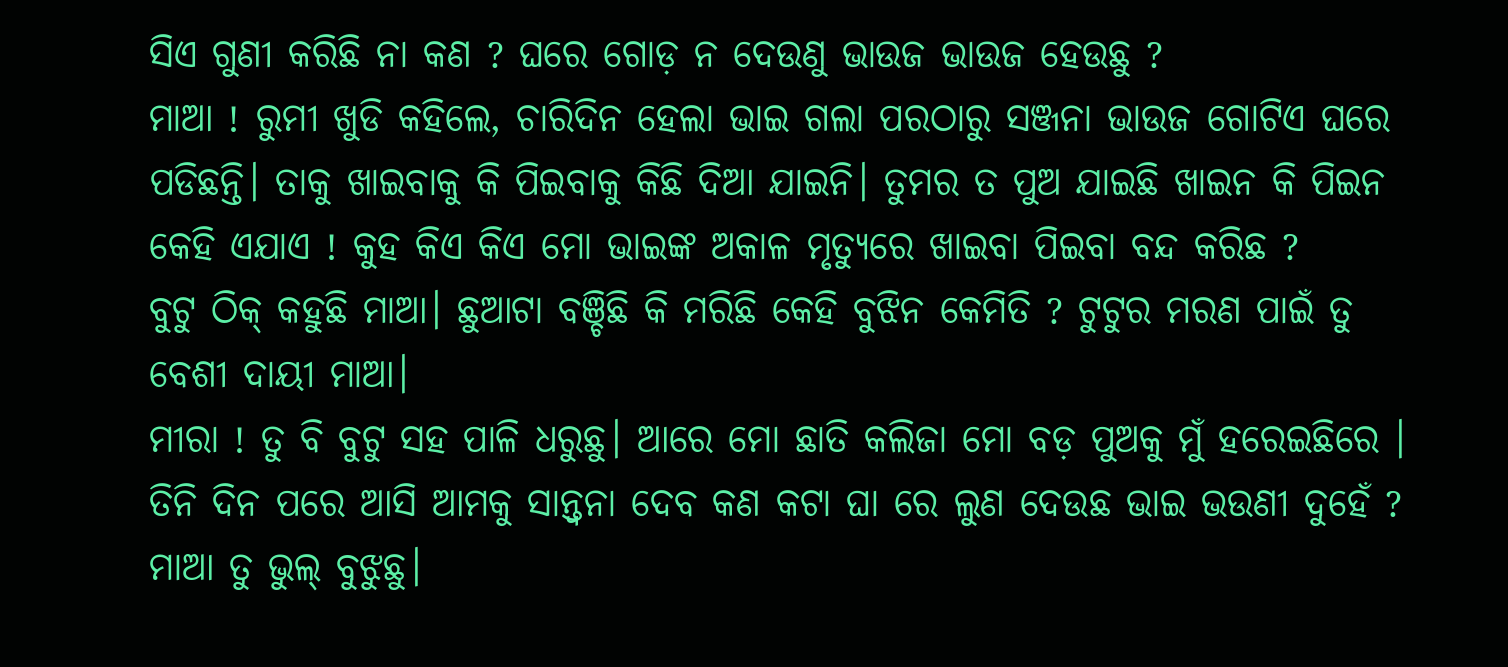ସିଏ ଗୁଣୀ କରିଛି ନା କଣ ? ଘରେ ଗୋଡ଼ ନ ଦେଉଣୁ ଭାଉଜ ଭାଉଜ ହେଉଛୁ ?
ମାଆ ! ରୁମୀ ଖୁଡି କହିଲେ, ଚାରିଦିନ ହେଲା ଭାଇ ଗଲା ପରଠାରୁ ସଞ୍ଜନା ଭାଉଜ ଗୋଟିଏ ଘରେ ପଡିଛନ୍ତି। ତାକୁ ଖାଇବାକୁ କି ପିଇବାକୁ କିଛି ଦିଆ ଯାଇନି। ତୁମର ତ ପୁଅ ଯାଇଛି ଖାଇନ କି ପିଇନ କେହି ଏଯାଏ ! କୁହ କିଏ କିଏ ମୋ ଭାଇଙ୍କ ଅକାଳ ମୃତ୍ୟୁରେ ଖାଇବା ପିଇବା ବନ୍ଦ କରିଛ ?
ବୁଟୁ ଠିକ୍ କହୁଛି ମାଆ। ଛୁଆଟା ବଞ୍ଚିଛି କି ମରିଛି କେହି ବୁଝିନ କେମିତି ? ଟୁଟୁର ମରଣ ପାଇଁ ତୁ ବେଶୀ ଦାୟୀ ମାଆ।
ମୀରା ! ତୁ ବି ବୁଟୁ ସହ ପାଳି ଧରୁଛୁ। ଆରେ ମୋ ଛାତି କଲିଜା ମୋ ବଡ଼ ପୁଅକୁ ମୁଁ ହରେଇଛିରେ । ତିନି ଦିନ ପରେ ଆସି ଆମକୁ ସାନ୍ତ୍ବନା ଦେବ କଣ କଟା ଘା ରେ ଲୁଣ ଦେଉଛ ଭାଇ ଭଉଣୀ ଦୁହେଁ ?
ମାଆ ତୁ ଭୁଲ୍ ବୁଝୁଛୁ।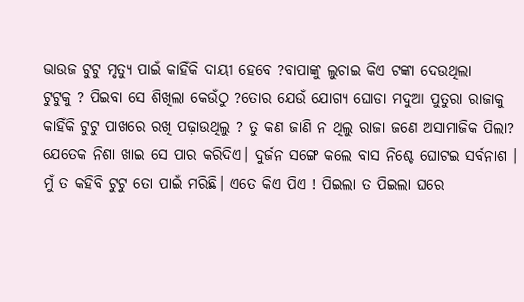ଭାଉଜ ଟୁଟୁ ମୃତ୍ୟୁ ପାଇଁ କାହିଁକି ଦାୟୀ ହେବେ ?ବାପାଙ୍କୁ ଲୁଚାଇ କିଏ ଟଙ୍କା ଦେଉଥିଲା
ଟୁଟୁକୁ ? ପିଇବା ସେ ଶିଖିଲା କେଉଁଠୁ ?ତୋର ଯେଉଁ ଯୋଗ୍ୟ ଘୋଡା ମଦୁଆ ପୁତୁରା ରାଜାକୁ କାହିଁକି ଟୁଟୁ ପାଖରେ ରଖି ପଢ଼ାଉଥିଲୁ ? ତୁ କଣ ଜାଣି ନ ଥିଲୁ ରାଜା ଜଣେ ଅସାମାଜିକ ପିଲା? ଯେତେକ ନିଶା ଖାଇ ସେ ପାର କରିଦିଏ। ଦୁର୍ଜନ ସଙ୍ଗେ କଲେ ବାସ ନିଶ୍ଚେ ଘୋଟଇ ସର୍ବନାଶ । ମୁଁ ତ କହିବି ଟୁଟୁ ତୋ ପାଇଁ ମରିଛି। ଏତେ କିଏ ପିଏ ! ପିଇଲା ତ ପିଇଲା ଘରେ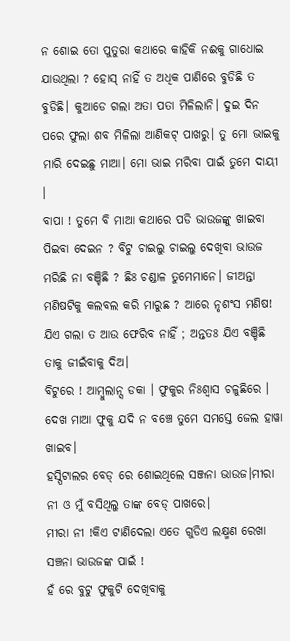ନ ଶୋଇ ତୋ ପୁତୁରା କଥାରେ କାହିକି ନଈକୁ ଗାଧୋଇ ଯାଉଥିଲା ? ହୋସ୍ ନାହିଁ ତ ଅଧିକ ପାଣିରେ ବୁଡିଛି ତ ବୁଡିଛି। କୁଆଡେ ଗଲା ଅତା ପତା ମିଳିଲାନି। ଦୁଇ ଦିନ ପରେ ଫୁଲା ଶବ ମିଳିଲା ଆଣିକଟ୍ ପାଖରୁ। ତୁ ମୋ ଭାଇକୁ ମାରି ଦେଇଛୁ ମାଆ। ମୋ ଭାଇ ମରିବା ପାଇଁ ତୁମେ ଦାୟୀ ।
ବାପା ! ତୁମେ ବି ମାଆ କଥାରେ ପଡି ଭାଉଜଙ୍କୁ ଖାଇବା ପିଇବା ଦେଇନ ? ବିଟୁ ଚାଇଲୁ ଚାଇଲୁ ଦେଖିବା ଭାଉଜ ମରିଛି ନା ବଞ୍ଚିଛି ? ଛିଃ ଚଣ୍ଡାଳ ତୁମେମାନେ। ଜୀଅନ୍ତା ମଣିଷଟିକୁ କଲବଲ କରି ମାରୁଛ ? ଆରେ ନୃଶଂସ ମଣିଷ! ଯିଏ ଗଲା ତ ଆଉ ଫେରିବ ନାହିଁ ; ଅନ୍ତତଃ ଯିଏ ବଞ୍ଚିଛି ତାକୁ ଜୀଇଁବାକୁ ଦିଅ।
ବିଟୁରେ ! ଆମ୍ବୁଲାନ୍ସ ଡକା । ଫୁକୁର ନିଃଶ୍ବାସ ଚଳୁଛିରେ । ଦେଖ ମାଆ ଫୁକୁ ଯଦି ନ ବଞ୍ଚେ ତୁମେ ସମସ୍ତେ ଜେଲ ହାୱା ଖାଇବ।
ହସ୍ପିଟାଲର ବେଡ୍ ରେ ଶୋଇଥିଲେ ସଞ୍ଜନା ଭାଉଜ।ମୀରା ନୀ ଓ ମୁଁ ବସିଥିଲୁ ତାଙ୍କ ବେଡ୍ ପାଖରେ।
ମୀରା ନୀ !କିଏ ଟାଣିଦେଲା ଏତେ ଗୁଡିଏ ଲକ୍ଷ୍ମଣ ରେଖା ସଞ୍ଚନା ଭାଉଜଙ୍କ ପାଇଁ !
ହଁ ରେ ବୁଟୁ ଫୁକୁଟି ଦେଖିବାକୁ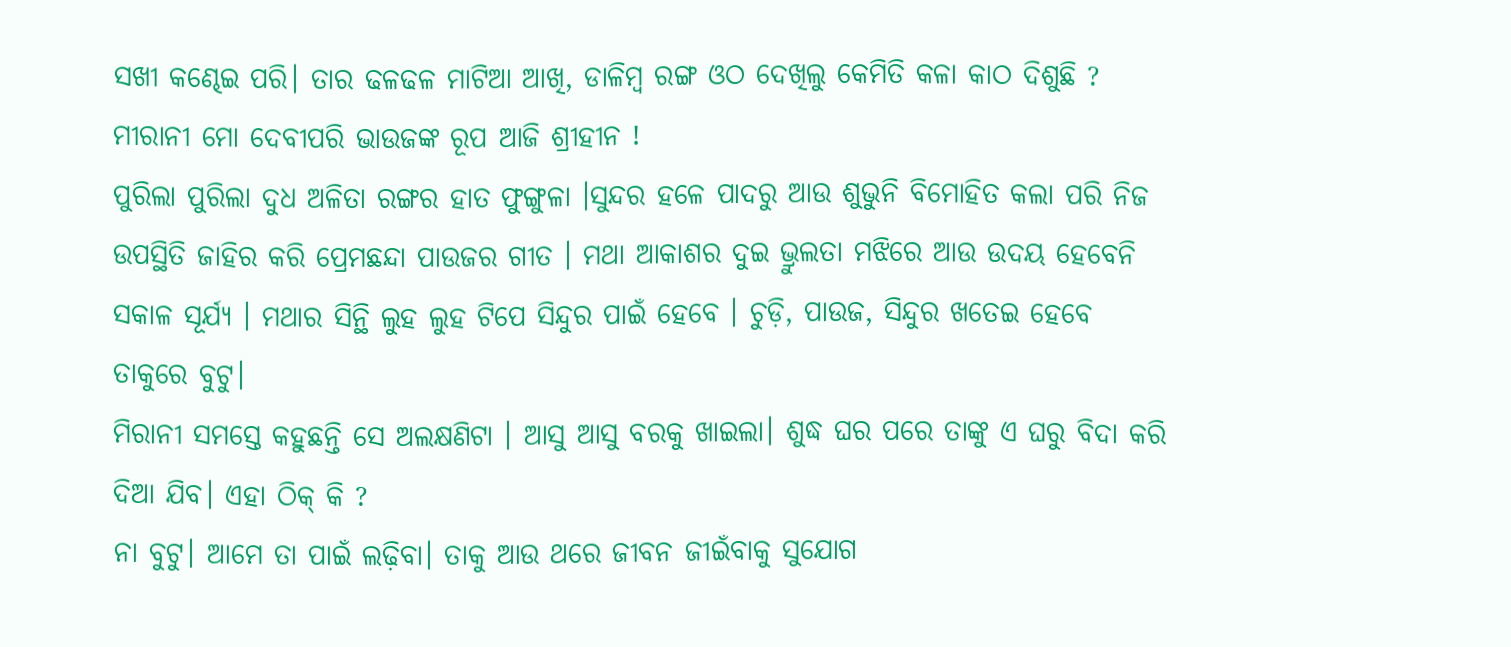ସଖୀ କଣ୍ଢେଇ ପରି। ତାର ଢଳଢଳ ମାଟିଆ ଆଖି, ଡାଳିମ୍ବ ରଙ୍ଗ ଓଠ ଦେଖିଲୁ କେମିତି କଳା କାଠ ଦିଶୁଛି ?
ମୀରାନୀ ମୋ ଦେବୀପରି ଭାଉଜଙ୍କ ରୂପ ଆଜି ଶ୍ରୀହୀନ !
ପୁରିଲା ପୁରିଲା ଦୁଧ ଅଳିତା ରଙ୍ଗର ହାତ ଫୁଙ୍ଗୁଳା ।ସୁନ୍ଦର ହଳେ ପାଦରୁ ଆଉ ଶୁଭୁନି ବିମୋହିତ କଲା ପରି ନିଜ ଉପସ୍ଥିତି ଜାହିର କରି ପ୍ରେମଛନ୍ଦା ପାଉଜର ଗୀତ । ମଥା ଆକାଶର ଦୁଇ ଭ୍ରୁଲତା ମଝିରେ ଆଉ ଉଦୟ ହେବେନି ସକାଳ ସୂର୍ଯ୍ୟ । ମଥାର ସିନ୍ଥି ଲୁହ ଲୁହ ଟିପେ ସିନ୍ଦୁର ପାଇଁ ହେବେ । ଚୁଡ଼ି, ପାଉଜ, ସିନ୍ଦୁର ଖତେଇ ହେବେ ତାକୁରେ ବୁଟୁ।
ମିରାନୀ ସମସ୍ତେ କହୁଛନ୍ତି ସେ ଅଲକ୍ଷଣିଟା । ଆସୁ ଆସୁ ବରକୁ ଖାଇଲା। ଶୁଦ୍ଧ ଘର ପରେ ତାଙ୍କୁ ଏ ଘରୁ ବିଦା କରି ଦିଆ ଯିବ। ଏହା ଠିକ୍ କି ?
ନା ବୁଟୁ। ଆମେ ତା ପାଇଁ ଲଢ଼ିବା। ତାକୁ ଆଉ ଥରେ ଜୀବନ ଜୀଇଁବାକୁ ସୁଯୋଗ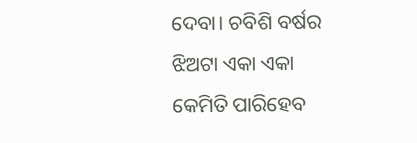ଦେବା। ଚବିଶି ବର୍ଷର ଝିଅଟା ଏକା ଏକା କେମିତି ପାରିହେବ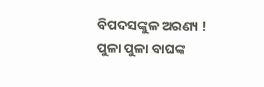ବିପଦସଙ୍କୁଳ ଅରଣ୍ୟ ! ପୁଳା ପୁଳା ବାଘଙ୍କ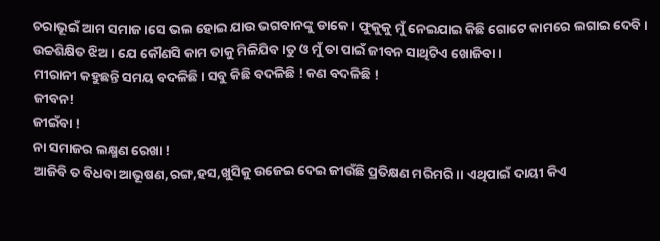ଚରାଭୂଇଁ ଆମ ସମାଜ।ସେ ଭଲ ହୋଇ ଯାଉ ଭଗବାନଙ୍କୁ ଡାକେ। ଫୁକୁକୁ ମୁଁ ନେଇଯାଇ କିଛି ଗୋଟେ କାମରେ ଲଗାଇ ଦେବି। ଉଚ୍ଚଶିକ୍ଷିତ ଝିଅ । ଯେ କୌଣସି କାମ ତାକୁ ମିଳିଯିବ।ତୁ ଓ ମୁଁ ତା ପାଇଁ ଜୀବନ ସାଥିଟିଏ ଖୋଜିବା ।
ମୀରାନୀ କହୁଛନ୍ତି ସମୟ ବଦଳିଛି। ସବୁ କିଛି ବଦଳିଛି ! କଣ ବଦଳିଛି !
ଜୀବନ!
ଜୀଇଁବା !
ନା ସମାଜର ଲକ୍ଷ୍ମଣ ରେଖା !
ଆଜିବି ତ ବିଧବା ଆଭୂଷଣ,ରଙ୍ଗ,ହସ,ଖୁସିକୁ ଉଜେଇ ଦେଇ ଜୀଉଁଛି ପ୍ରତିକ୍ଷଣ ମରିମରି।। ଏଥିପାଇଁ ଦାୟୀ କିଏ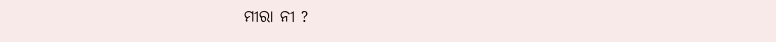ମୀରା ନୀ ?